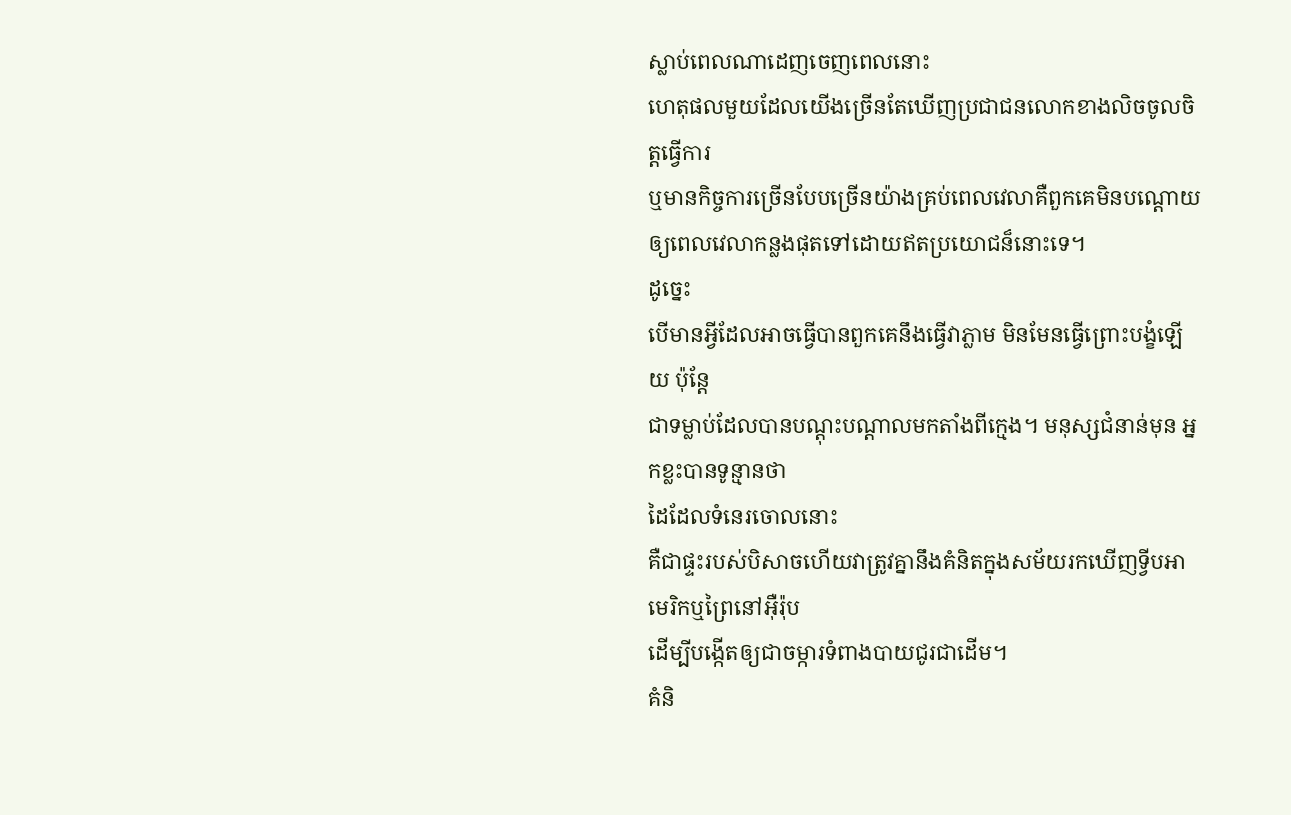ស្លាប់ពេលណាដេញចេញពេលនោះ
ហេតុផលមួយដែលយើងច្រើនតែឃើញប្រជាជនលោកខាងលិចចូលចិត្តធ្វើការ
ឬមានកិច្ចការច្រើនបែបច្រើនយ៉ាងគ្រប់ពេលវេលាគឺពួកគេមិនបណ្តោយឲ្យពេលវេលាកន្លងផុតទៅដោយឥតប្រយោជន៏នោះទេ។
ដូច្នេះ
បើមានអ្វីដែលអាចធ្វើបានពួកគេនឹងធ្វើវាភ្លាម មិនមែនធ្វើព្រោះបង្ខំឡើយ ប៉ុន្តែ
ជាទម្លាប់ដែលបានបណ្តុះបណ្តាលមកតាំងពីក្មេង។ មនុស្សជំនាន់មុន អ្នកខ្លះបានទូន្មានថា
ដៃដែលទំនេរចោលនោះ
គឺជាផ្ទះរបស់បិសាចហើយវាត្រូវគ្នានឹងគំនិតក្នុងសម័យរកឃើញទ្វីបអាមេរិកឬព្រៃនៅអ៊ឺរ៉ុប
ដើម្បីបង្កើតឲ្យជាចម្ការទំពាងបាយជូរជាដើម។
គំនិ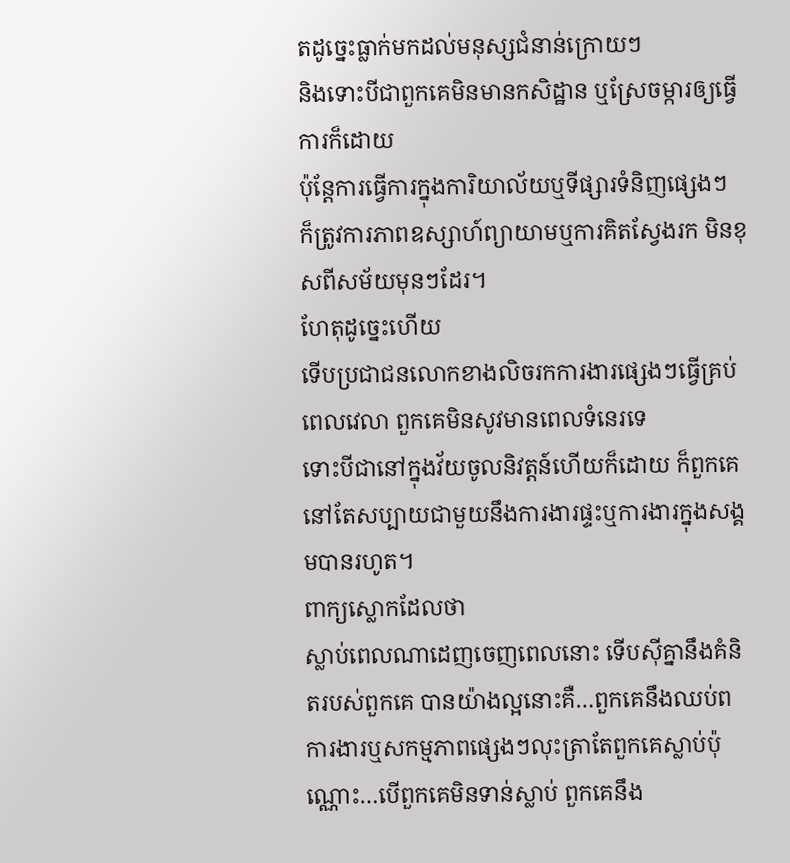តដូច្នេះធ្លាក់មកដល់មនុស្សជំនាន់ក្រោយៗ
និងទោះបីជាពួកគេមិនមានកសិដ្ឋាន ឬស្រែចម្ការឲ្យធ្វើការក៏ដោយ
ប៉ុន្តែការធ្វើការក្នុងការិយាល័យឬទីផ្សារទំនិញផ្សេងៗ
ក៏ត្រូវការភាពឧស្សាហ៍ព្យាយាមឬការគិតស្វែងរក មិនខុសពីសម័យមុនៗដែរ។
ហែតុដូច្នេះហើយ
ទើបប្រជាជនលោកខាងលិចរកការងារផ្សេងៗធ្វើគ្រប់ពេលវេលា ពួកគេមិនសូវមានពេលទំនេរទេ
ទោះបីជានៅក្នុងវ័យចូលនិវត្តន៍ហើយក៏ដោយ ក៏ពួកគេនៅតែសប្បាយជាមួយនឹងការងារផ្ទះឬការងារក្នុងសង្គមបានរហូត។
ពាក្យស្លោកដែលថា
ស្លាប់ពេលណាដេញចេញពេលនោះ ទើបស៊ីគ្នានឹងគំនិតរបស់ពួកគេ បានយ៉ាងល្អនោះគឺ…ពួកគេនឹងឈប់ពការងារឬសកម្មភាពផ្សេងៗលុះត្រាតែពួកគេស្លាប់ប៉ុណ្ណោះ…បើពួកគេមិនទាន់ស្លាប់ ពួកគេនឹង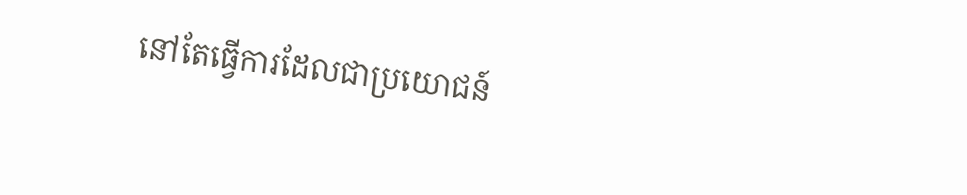នៅតែធ្វើការដែលជាប្រយោជន៍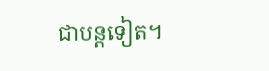ជាបន្តទៀត។